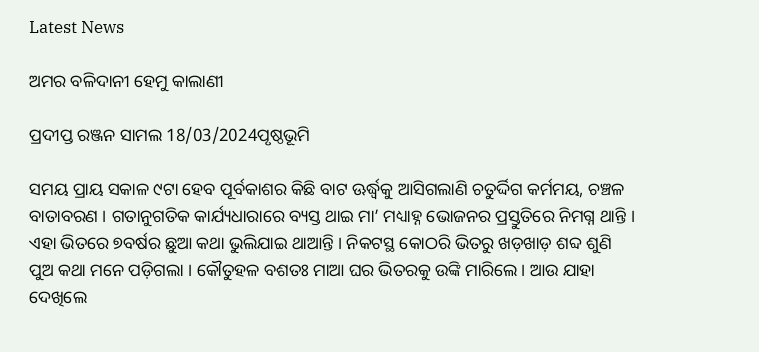Latest News

ଅମର ବଳିଦାନୀ ହେମୁ କାଲାଣୀ

ପ୍ରଦୀପ୍ତ ରଞ୍ଜନ ସାମଲ 18/03/2024ପୃଷ୍ଠଭୂମି

ସମୟ ପ୍ରାୟ ସକାଳ ୯ଟା ହେବ ପୂର୍ବକାଶର କିଛି ବାଟ ଊର୍ଦ୍ଧ୍ୱକୁ ଆସିଗଲାଣି ଚତୁର୍ଦ୍ଦିଗ କର୍ମମୟ, ଚଞ୍ଚଳ ବାତାବରଣ । ଗତାନୁଗତିକ କାର୍ଯ୍ୟଧାରାରେ ବ୍ୟସ୍ତ ଥାଇ ମା’ ମଧ୍ୟାହ୍ନ ଭୋଜନର ପ୍ରସ୍ତୁତିରେ ନିମଗ୍ନ ଥାନ୍ତି । ଏହା ଭିତରେ ୭ବର୍ଷର ଛୁଆ କଥା ଭୁଲିଯାଇ ଥାଆନ୍ତି । ନିକଟସ୍ଥ କୋଠରି ଭିତରୁ ଖଡ଼ଖାଡ଼ ଶବ୍ଦ ଶୁଣି ପୁଅ କଥା ମନେ ପଡ଼ିଗଲା । କୌତୁହଳ ବଶତଃ ମାଆ ଘର ଭିତରକୁ ଉଙ୍କି ମାରିଲେ । ଆଉ ଯାହା ଦେଖିଲେ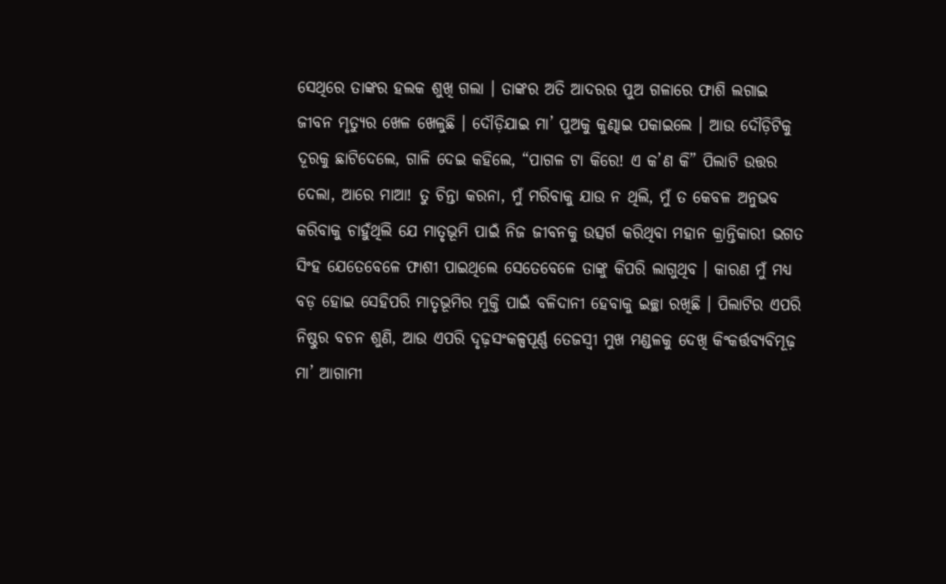ସେଥିରେ ତାଙ୍କର ହଲକ ଶୁଖି ଗଲା । ତାଙ୍କର ଅତି ଆଦରର ପୁଅ ଗଳାରେ ଫାଶି ଲଗାଇ ଜୀବନ ମୃତ୍ୟୁର ଖେଳ ଖେଳୁଛି । ଦୌଡ଼ିଯାଇ ମା’ ପୁଅକୁ କୁଣ୍ଢାଇ ପକାଇଲେ । ଆଉ ଦୌଡ଼ିଟିକୁ ଦୂରକୁ ଛାଟିଦେଲେ, ଗାଳି ଦେଇ କହିଲେ, “ପାଗଳ ଟା କିରେ! ଏ କ’ଣ କି” ପିଲାଟି ଉତ୍ତର ଦେଲା, ଆରେ ମାଆ! ତୁ ଚିନ୍ତା କରନା, ମୁଁ ମରିବାକୁ ଯାଉ ନ ଥିଲି, ମୁଁ ତ କେବଳ ଅନୁଭବ କରିବାକୁ ଚାହୁଁଥିଲି ଯେ ମାତୃଭୂମି ପାଇଁ ନିଜ ଜୀବନକୁ ଉତ୍ସର୍ଗ କରିଥିବା ମହାନ କ୍ରାନ୍ତିକାରୀ ଭଗତ ସିଂହ ଯେତେବେଳେ ଫାଶୀ ପାଇଥିଲେ ସେତେବେଳେ ତାଙ୍କୁ କିପରି ଲାଗୁଥିବ । କାରଣ ମୁଁ ମଧ୍ୟ ବଡ଼ ହୋଇ ସେହିପରି ମାତୃଭୂମିର ମୁକ୍ତି ପାଇଁ ବଳିଦାନୀ ହେବାକୁ ଇଚ୍ଛା ରଖିଛି । ପିଲାଟିର ଏପରି ନିଷ୍ଠୁର ବଚନ ଶୁଣି, ଆଉ ଏପରି ଦୃଢ଼ସଂକଳ୍ପପୂର୍ଣ୍ଣ ତେଜସ୍ୱୀ ମୁଖ ମଣ୍ଡଳକୁ ଦେଖି କିଂକର୍ତ୍ତବ୍ୟବିମୂଢ଼ ମା’ ଆଗାମୀ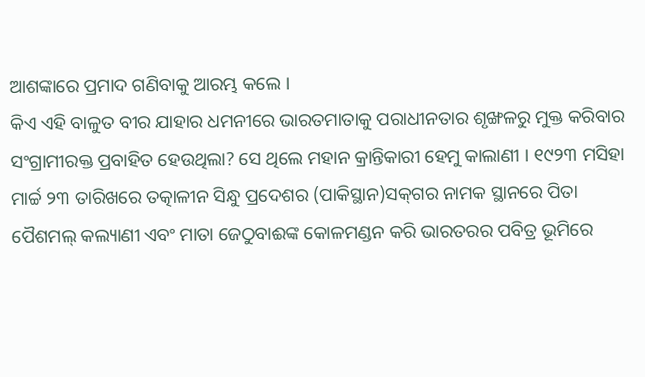ଆଶଙ୍କାରେ ପ୍ରମାଦ ଗଣିବାକୁ ଆରମ୍ଭ କଲେ ।
କିଏ ଏହି ବାଳୁତ ବୀର ଯାହାର ଧମନୀରେ ଭାରତମାତାକୁ ପରାଧୀନତାର ଶୃଙ୍ଖଳରୁ ମୁକ୍ତ କରିବାର ସଂଗ୍ରାମୀରକ୍ତ ପ୍ରବାହିତ ହେଉଥିଲା? ସେ ଥିଲେ ମହାନ କ୍ରାନ୍ତିକାରୀ ହେମୁ କାଲାଣୀ । ୧୯୨୩ ମସିହା ମାର୍ଚ୍ଚ ୨୩ ତାରିଖରେ ତତ୍କାଳୀନ ସିନ୍ଧୁ ପ୍ରଦେଶର (ପାକିସ୍ଥାନ)ସକ୍‌ଗର ନାମକ ସ୍ଥାନରେ ପିତା ପୈଶମଲ୍ କଲ୍ୟାଣୀ ଏବଂ ମାତା ଜେଠୁବାଈଙ୍କ କୋଳମଣ୍ଡନ କରି ଭାରତରର ପବିତ୍ର ଭୂମିରେ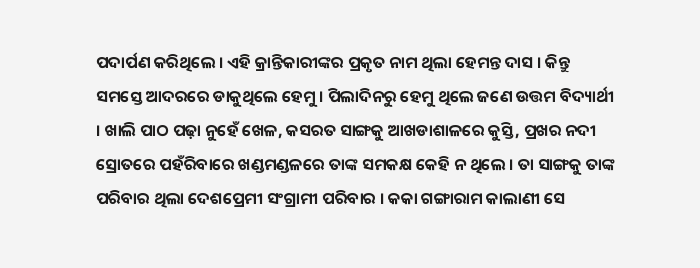ପଦାର୍ପଣ କରିଥିଲେ । ଏହି କ୍ରାନ୍ତିକାରୀଙ୍କର ପ୍ରକୃତ ନାମ ଥିଲା ହେମନ୍ତ ଦାସ । କିନ୍ତୁ ସମସ୍ତେ ଆଦରରେ ଡାକୁଥିଲେ ହେମୁ । ପିଲାଦିନରୁ ହେମୁ ଥିଲେ ଜଣେ ଉତ୍ତମ ବିଦ୍ୟାର୍ଥୀ । ଖାଲି ପାଠ ପଢ଼ା ନୁହେଁ ଖେଳ, କସରତ ସାଙ୍ଗକୁ ଆଖଡାଶାଳରେ କୁସ୍ତି, ପ୍ରଖର ନଦୀ ସ୍ରୋତରେ ପହଁରିବାରେ ଖଣ୍ଡମଣ୍ଡଳରେ ତାଙ୍କ ସମକକ୍ଷ କେହି ନ ଥିଲେ । ତା ସାଙ୍ଗକୁ ତାଙ୍କ ପରିବାର ଥିଲା ଦେଶପ୍ରେମୀ ସଂଗ୍ରାମୀ ପରିବାର । କକା ଗଙ୍ଗାରାମ କାଲାଣୀ ସେ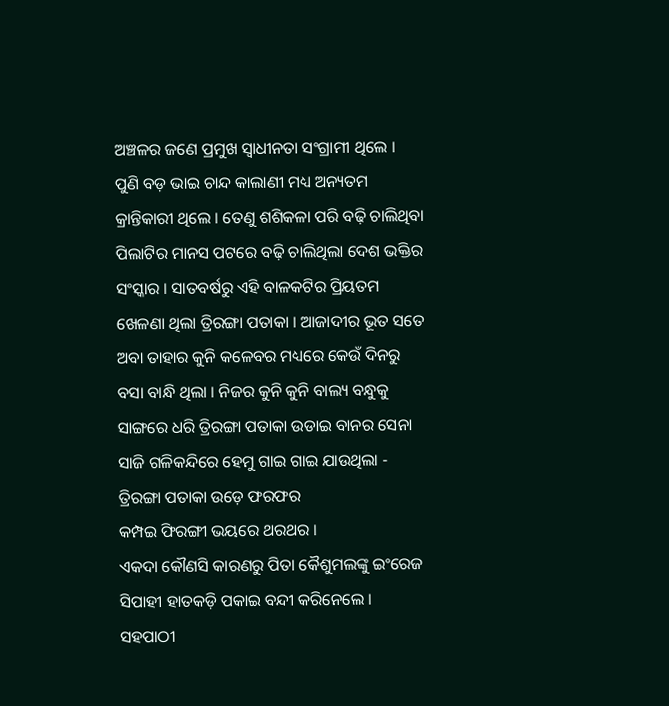ଅଞ୍ଚଳର ଜଣେ ପ୍ରମୁଖ ସ୍ୱାଧୀନତା ସଂଗ୍ରାମୀ ଥିଲେ । ପୁଣି ବଡ଼ ଭାଇ ଚାନ୍ଦ କାଲାଣୀ ମଧ୍ୟ ଅନ୍ୟତମ କ୍ରାନ୍ତିକାରୀ ଥିଲେ । ତେଣୁ ଶଶିକଳା ପରି ବଢ଼ି ଚାଲିଥିବା ପିଲାଟିର ମାନସ ପଟରେ ବଢ଼ି ଚାଲିଥିଲା ଦେଶ ଭକ୍ତିର ସଂସ୍କାର । ସାତବର୍ଷରୁ ଏହି ବାଳକଟିର ପ୍ରିୟତମ ଖେଳଣା ଥିଲା ତ୍ରିରଙ୍ଗା ପତାକା । ଆଜାଦୀର ଭୂତ ସତେ ଅବା ତାହାର କୁନି କଳେବର ମଧ୍ୟରେ କେଉଁ ଦିନରୁ ବସା ବାନ୍ଧି ଥିଲା । ନିଜର କୁନି କୁନି ବାଲ୍ୟ ବନ୍ଧୁକୁ ସାଙ୍ଗରେ ଧରି ତ୍ରିରଙ୍ଗା ପତାକା ଉଡାଇ ବାନର ସେନା ସାଜି ଗଳିକନ୍ଦିରେ ହେମୁ ଗାଇ ଗାଇ ଯାଉଥିଲା -
ତ୍ରିରଙ୍ଗା ପତାକା ଉଡ଼େ ଫରଫର
କମ୍ପଇ ଫିରଙ୍ଗୀ ଭୟରେ ଥରଥର ।
ଏକଦା କୌଣସି କାରଣରୁ ପିତା କୈଶୁମଲଙ୍କୁ ଇଂରେଜ ସିପାହୀ ହାତକଡ଼ି ପକାଇ ବନ୍ଦୀ କରିନେଲେ । ସହପାଠୀ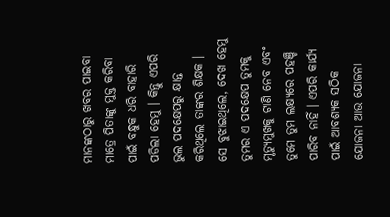ମାନଙ୍କଠାରୁ ଖବର ପାଇବା ମାତ୍ରେ ପିତାଙ୍କୁ ମୁକ୍ତ କରିବା ପାଇଁ ବନ୍ଧୁକ ଧରି ବାହାରି ପଡିଲା ହେମୁ । କିନ୍ତୁ ଏପରି ଭୁଲ ପଦକ୍ଷେପରୁ କ୍ଷାନ୍ତ କରିଥିଲେ ତାଙ୍କର ଶିକ୍ଷକ । ସେ ବୁଝାଇଥିଲେ, ଦେଖ ହେମୁ ତୁମର ଏ ପଦକ୍ଷେପ ତୁମକୁ ମୃତ୍ୟୁମୁଖକୁ ଟାଣି ନେବ ଏବଂ ତୁମେ ତୁମ ଲକ୍ଷ୍ୟରେ ପହଞ୍ଚି ପାରିବ ନାହିଁ । ଏପରି କାର୍ଯ୍ୟ ପାଇଁ ଆବଶ୍ୟକ ସଠିକ ଯୋଜନା ଆଉ ଯୋଜନା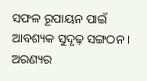ସଫଳ ରୂପାୟନ ପାଇଁ ଆବଶ୍ୟକ ସୁଦୃଢ଼ ସଙ୍ଗଠନ । ଅରଣ୍ୟର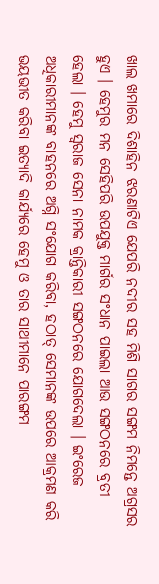ଖାଲ ଖମାରେ ଦିଶାହିନ ଝରଣାଟିଏ ଯେପରି ନଦୀର ସହ ମିଶି ସାଗର ସଙ୍ଗମ ନିମନ୍ତେ ଅଗ୍ରସର ହୁଏ । ହେମୁର ମନ ସେହିପରି ଉପଯୁକ୍ତ ମାର୍ଗର ସଂଧାନ ପାଇଲା ଆଉ ସଙ୍ଗଠନରେ ବ୍ରତୀ ହେଲା । ହେମୁ ସ୍ୱରାଜ ସେନା ନାମକ କ୍ରାନ୍ତିକାରୀ ସଙ୍ଗଠନରେ ଯୋଗଦେଲା । ଇଂରେଜ ଅଧିକାରୀମାନଙ୍କ ବାହନରେ ଅଗ୍ନି ସଂଯୋଗ କରିବା, ହଠାତ୍ ସେମାନଙ୍କ ଉପରେ ଆକ୍ରମଣ କରି ଭୟଭୀତ କରିବା ଇତ୍ୟାଦି କାର୍ଯ୍ୟରେ ହେମୁ ଓ ତାର ସାଥୀମାନେ ପାରଙ୍ଗମ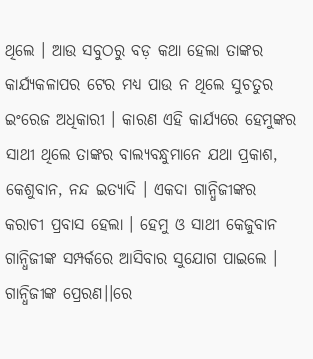ଥିଲେ । ଆଉ ସବୁଠରୁ ବଡ଼ କଥା ହେଲା ତାଙ୍କର କାର୍ଯ୍ୟକଳାପର ଟେର ମଧ୍ୟ ପାଉ ନ ଥିଲେ ସୁଚତୁର ଇଂରେଜ ଅଧିକାରୀ । କାରଣ ଏହି କାର୍ଯ୍ୟରେ ହେମୁଙ୍କର ସାଥୀ ଥିଲେ ତାଙ୍କର ବାଲ୍ୟବନ୍ଧୁମାନେ ଯଥା ପ୍ରକାଶ, କେଶୁବାନ, ନନ୍ଦ ଇତ୍ୟାଦି । ଏକଦା ଗାନ୍ଧିଜୀଙ୍କର କରାଚୀ ପ୍ରବାସ ହେଲା । ହେମୁ ଓ ସାଥୀ କେଜୁବାନ ଗାନ୍ଧିଜୀଙ୍କ ସମ୍ପର୍କରେ ଆସିବାର ସୁଯୋଗ ପାଇଲେ । ଗାନ୍ଧିଜୀଙ୍କ ପ୍ରେରଣ।।ରେ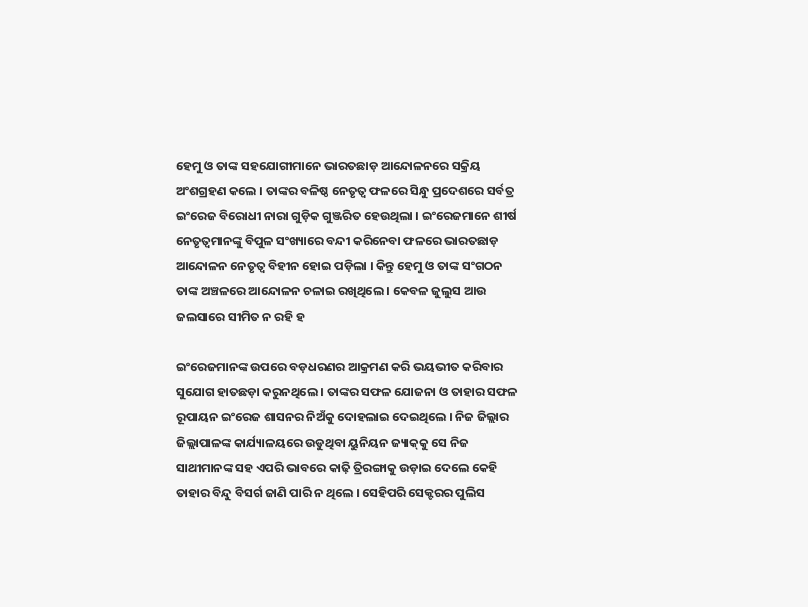ହେମୁ ଓ ତାଙ୍କ ସହଯୋଗୀମାନେ ଭାରତଛାଡ଼ ଆନ୍ଦୋଳନରେ ସକ୍ରିୟ ଅଂଶଗ୍ରହଣ କଲେ । ତାଙ୍କର ବଳିଷ୍ଠ ନେତୃତ୍ୱ ଫଳରେ ସିନ୍ଧୁ ପ୍ରଦେଶରେ ସର୍ବତ୍ର ଇଂରେଜ ବିରୋଧୀ ନାରା ଗୁଡ଼ିକ ଗୁଞ୍ଜରିତ ହେଉଥିଲା । ଇଂରେଜମାନେ ଶୀର୍ଷ ନେତୃତ୍ୱମାନଙ୍କୁ ବିପୁଳ ସଂଖ୍ୟାରେ ବନ୍ଦୀ କରିନେବା ଫଳରେ ଭାରତଛାଡ଼ ଆନ୍ଦୋଳନ ନେତୃତ୍ୱ ବିହୀନ ହୋଇ ପଡ଼ିଲା । କିନ୍ତୁ ହେମୁ ଓ ତାଙ୍କ ସଂଗଠନ ତାଙ୍କ ଅଞ୍ଚଳରେ ଆନ୍ଦୋଳନ ଚଳାଇ ରଖିଥିଲେ । କେବଳ ଜୁଲୁସ ଆଉ ଜଲସାରେ ସୀମିତ ନ ରହି ହ

ଇଂରେଜମାନଙ୍କ ଉପରେ ବଡ଼ଧରଣର ଆକ୍ରମଣ କରି ଭୟଭୀତ କରିବାର ସୁଯୋଗ ହାତଛଡ଼ା କରୁନଥିଲେ । ତାଙ୍କର ସଫଳ ଯୋଜନା ଓ ତାହାର ସଫଳ ରୂପାୟନ ଇଂରେଜ ଶାସନର ନିଅଁକୁ ଦୋହଲାଇ ଦେଇଥିଲେ । ନିଜ ଜିଲ୍ଲାର ଜିଲ୍ଲାପାଳଙ୍କ କାର୍ଯ୍ୟାଳୟରେ ଉଡୁଥିବା ୟୁନିୟନ ଜ୍ୟାକ୍‌କୁ ସେ ନିଜ ସାଥୀମାନଙ୍କ ସହ ଏପରି ଭାବରେ କାଢ଼ି ତ୍ରିରଙ୍ଗାକୁ ଉଡ଼ାଇ ଦେଲେ କେହି ତାହାର ବିନ୍ଦୁ ବିସର୍ଗ ଜାଣି ପାରି ନ ଥିଲେ । ସେହିପରି ସେକ୍ଟରର ପୁଲିସ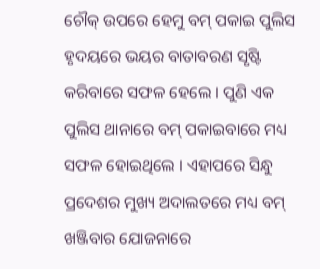ଚୌକ୍ ଉପରେ ହେମୁ ବମ୍ ପକାଇ ପୁଲିସ ହୃଦୟରେ ଭୟର ବାତାବରଣ ସୃଷ୍ଟି କରିବାରେ ସଫଳ ହେଲେ । ପୁଣି ଏକ ପୁଲିସ ଥାନାରେ ବମ୍ ପକାଇବାରେ ମଧ୍ୟ ସଫଳ ହୋଇଥିଲେ । ଏହାପରେ ସିନ୍ଧୁ ପ୍ରଦେଶର ମୁଖ୍ୟ ଅଦାଲତରେ ମଧ୍ୟ ବମ୍ ଖଞ୍ଜିବାର ଯୋଜନାରେ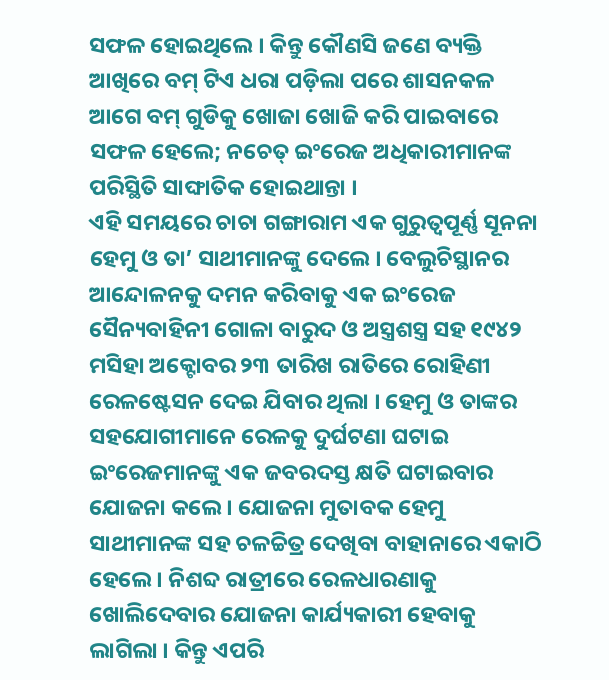ସଫଳ ହୋଇଥିଲେ । କିନ୍ତୁ କୌଣସି ଜଣେ ବ୍ୟକ୍ତି ଆଖିରେ ବମ୍ ଟିଏ ଧରା ପଡ଼ିଲା ପରେ ଶାସନକଳ ଆଗେ ବମ୍ ଗୁଡିକୁ ଖୋଜା ଖୋଜି କରି ପାଇବାରେ ସଫଳ ହେଲେ; ନଚେତ୍ ଇଂରେଜ ଅଧିକାରୀମାନଙ୍କ ପରିସ୍ଥିତି ସାଙ୍ଘାତିକ ହୋଇଥାନ୍ତା ।
ଏହି ସମୟରେ ଚାଚା ଗଙ୍ଗାରାମ ଏକ ଗୁରୁତ୍ୱପୂର୍ଣ୍ଣ ସୂନନା ହେମୁ ଓ ତା’ ସାଥୀମାନଙ୍କୁ ଦେଲେ । ବେଲୁଚିସ୍ଥାନର ଆନ୍ଦୋଳନକୁ ଦମନ କରିବାକୁ ଏକ ଇଂରେଜ ସୈନ୍ୟବାହିନୀ ଗୋଳା ବାରୁଦ ଓ ଅସ୍ତ୍ରଶସ୍ତ୍ର ସହ ୧୯୪୨ ମସିହା ଅକ୍ଟୋବର ୨୩ ତାରିଖ ରାତିରେ ରୋହିଣୀ ରେଳଷ୍ଟେସନ ଦେଇ ଯିବାର ଥିଲା । ହେମୁ ଓ ତାଙ୍କର ସହଯୋଗୀମାନେ ରେଳକୁ ଦୁର୍ଘଟଣା ଘଟାଇ ଇଂରେଜମାନଙ୍କୁ ଏକ ଜବରଦସ୍ତ କ୍ଷତି ଘଟାଇବାର ଯୋଜନା କଲେ । ଯୋଜନା ମୁତାବକ ହେମୁ ସାଥୀମାନଙ୍କ ସହ ଚଳଚ୍ଚିତ୍ର ଦେଖିବା ବାହାନାରେ ଏକାଠି ହେଲେ । ନିଶବ୍ଦ ରାତ୍ରୀରେ ରେଳଧାରଣାକୁ ଖୋଲିଦେବାର ଯୋଜନା କାର୍ଯ୍ୟକାରୀ ହେବାକୁ ଲାଗିଲା । କିନ୍ତୁ ଏପରି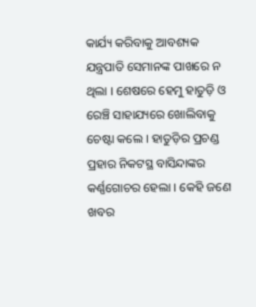କାର୍ଯ୍ୟ କରିବାକୁ ଆବଶ୍ୟକ ଯନ୍ତ୍ରପାତି ସେମାନଙ୍କ ପାଖରେ ନ ଥିଲା । ଶେଷରେ ହେମୁ ହାତୁଡ଼ି ଓ ରେଞ୍ଚି ସାହାଯ୍ୟରେ ଖୋଲିବାକୁ ଚେଷ୍ଟା କଲେ । ହାତୁଡ଼ିର ପ୍ରଚଣ୍ଡ ପ୍ରହାର ନିକଟସ୍ଥ ବାସିନ୍ଦାଙ୍କର କର୍ଣ୍ଣଗୋଚର ହେଲା । କେହି ଜଣେ ଖବର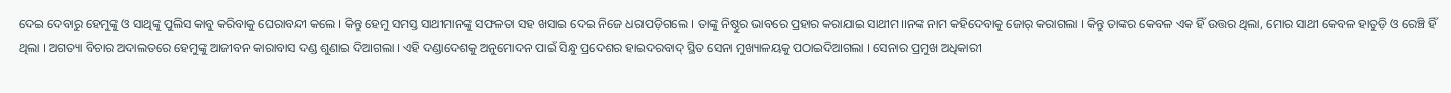ଦେଇ ଦେବାରୁ ହେମୁଙ୍କୁ ଓ ସାଥିଙ୍କୁ ପୁଲିସ କାବୁ କରିବାକୁ ଘେରାବନ୍ଦୀ କଲେ । କିନ୍ତୁ ହେମୁ ସମସ୍ତ ସାଥୀମାନଙ୍କୁ ସଫଳତା ସହ ଖସାଇ ଦେଇ ନିଜେ ଧରାପଡ଼ିଗଲେ । ତାଙ୍କୁ ନିଷ୍ଠୁର ଭାବରେ ପ୍ରହାର କରାଯାଇ ସାଥୀମ।।ନଙ୍କ ନାମ କହିଦେବାକୁ ଜୋର୍ କରାଗଲା । କିନ୍ତୁ ତାଙ୍କର କେବଳ ଏକ ହିଁ ଉତ୍ତର ଥିଲା, ମୋର ସାଥୀ କେବଳ ହାତୁଡ଼ି ଓ ରେଞ୍ଚି ହିଁ ଥିଲା । ଅଗତ୍ୟା ବିଚାର ଅଦାଲତରେ ହେମୁଙ୍କୁ ଆଜୀବନ କାରାବାସ ଦଣ୍ଡ ଶୁଣାଇ ଦିଆଗଲା । ଏହି ଦଣ୍ଡାଦେଶକୁ ଅନୁମୋଦନ ପାଇଁ ସିନ୍ଧୁ ପ୍ରଦେଶର ହାଇଦରବାଦ୍ ସ୍ଥିତ ସେନା ମୁଖ୍ୟାଳୟକୁ ପଠାଇଦିଆଗଲା । ସେନାର ପ୍ରମୁଖ ଅଧିକାରୀ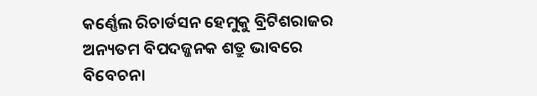କର୍ଣ୍ଣେଲ ରିଚାର୍ଡସନ ହେମୁକୁ ବ୍ରିଟିଶରାଜର ଅନ୍ୟତମ ବିପଦଜ୍ଜନକ ଶତ୍ରୁ ଭାବରେ ବିବେଚନା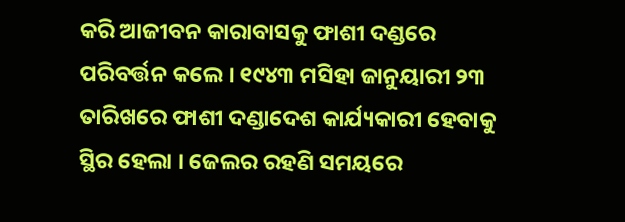କରି ଆଜୀବନ କାରାବାସକୁ ଫାଶୀ ଦଣ୍ଡରେ ପରିବର୍ତ୍ତନ କଲେ । ୧୯୪୩ ମସିହା ଜାନୁୟାରୀ ୨୩ ତାରିଖରେ ଫାଶୀ ଦଣ୍ଡାଦେଶ କାର୍ଯ୍ୟକାରୀ ହେବାକୁ ସ୍ଥିର ହେଲା । ଜେଲର ରହଣି ସମୟରେ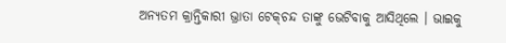ଅନ୍ୟତମ କ୍ରାନ୍ତିକାରୀ ଭ୍ରାତା ଟେକ୍‌ଚନ୍ଦ ତାଙ୍କୁ ଭେଟିବାକୁ ଆସିଥିଲେ । ଭାଇକୁ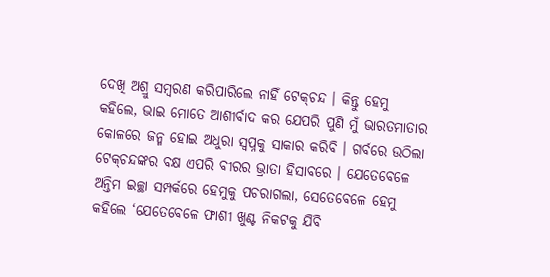ଦେଖି ଅଶ୍ରୁ ସମ୍ବରଣ କରିପାରିଲେ ନାହିଁ ଟେକ୍‌ଚନ୍ଦ । କିନ୍ତୁ ହେମୁ କହିଲେ, ଭାଇ ମୋତେ ଆଶୀର୍ବାଦ କର ଯେପରି ପୁଣି ମୁଁ ଭାରତମାତାର କୋଳରେ ଜନ୍ମ ହୋଇ ଅଧୁରା ସ୍ୱପ୍ନକୁ ସାକାର କରିବି । ଗର୍ବରେ ଉଠିଲା ଟେକ୍‌ଚନ୍ଦଙ୍କର ବକ୍ଷ ଏପରି ବୀରର ଭ୍ରାତା ହିସାବରେ । ଯେତେବେଳେ ଅନ୍ତିମ ଇଚ୍ଛା ସମ୍ପର୍କରେ ହେମୁକୁ ପଚରାଗଲା, ସେତେବେଳେ ହେମୁ କହିଲେ ‘ଯେତେବେଳେ ଫାଶୀ ଖୁଣ୍ଟ ନିକଟକୁ ଯିବି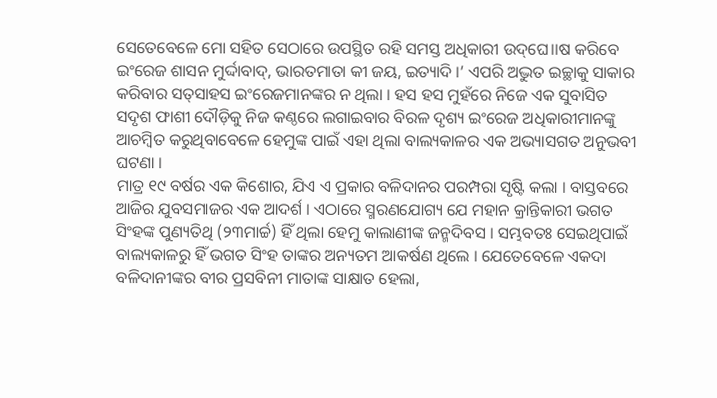ସେତେବେଳେ ମୋ ସହିତ ସେଠାରେ ଉପସ୍ଥିତ ରହି ସମସ୍ତ ଅଧିକାରୀ ଉଦ୍‌ଘେ।।ଷ କରିବେ ଇଂରେଜ ଶାସନ ମୁର୍ଦ୍ଦାବାଦ୍‌, ଭାରତମାତା କୀ ଜୟ, ଇତ୍ୟାଦି ।’ ଏପରି ଅଦ୍ଭୁତ ଇଚ୍ଛାକୁ ସାକାର କରିବାର ସତ୍‌ସାହସ ଇଂରେଜମାନଙ୍କର ନ ଥିଲା । ହସ ହସ ମୁହଁରେ ନିଜେ ଏକ ସୁବାସିତ ସଦୃଶ ଫାଶୀ ଦୌଡ଼ିକୁ ନିଜ କଣ୍ଠରେ ଲଗାଇବାର ବିରଳ ଦୃଶ୍ୟ ଇଂରେଜ ଅଧିକାରୀମାନଙ୍କୁ ଆଚମ୍ବିତ କରୁଥିବାବେଳେ ହେମୁଙ୍କ ପାଇଁ ଏହା ଥିଲା ବାଲ୍ୟକାଳର ଏକ ଅଭ୍ୟାସଗତ ଅନୁଭବୀ ଘଟଣା ।
ମାତ୍ର ୧୯ ବର୍ଷର ଏକ କିଶୋର, ଯିଏ ଏ ପ୍ରକାର ବଳିଦାନର ପରମ୍ପରା ସୃଷ୍ଟି କଲା । ବାସ୍ତବରେ ଆଜିର ଯୁବସମାଜର ଏକ ଆଦର୍ଶ । ଏଠାରେ ସ୍ମରଣଯୋଗ୍ୟ ଯେ ମହାନ କ୍ରାନ୍ତିକାରୀ ଭଗତ ସିଂହଙ୍କ ପୁଣ୍ୟତିଥି (୨୩ମାର୍ଚ୍ଚ) ହିଁ ଥିଲା ହେମୁ କାଲାଣୀଙ୍କ ଜନ୍ମଦିବସ । ସମ୍ଭବତଃ ସେଇଥିପାଇଁ ବାଲ୍ୟକାଳରୁ ହିଁ ଭଗତ ସିଂହ ତାଙ୍କର ଅନ୍ୟତମ ଆକର୍ଷଣ ଥିଲେ । ଯେତେବେଳେ ଏକଦା ବଳିଦାନୀଙ୍କର ବୀର ପ୍ରସବିନୀ ମାତାଙ୍କ ସାକ୍ଷାତ ହେଲା,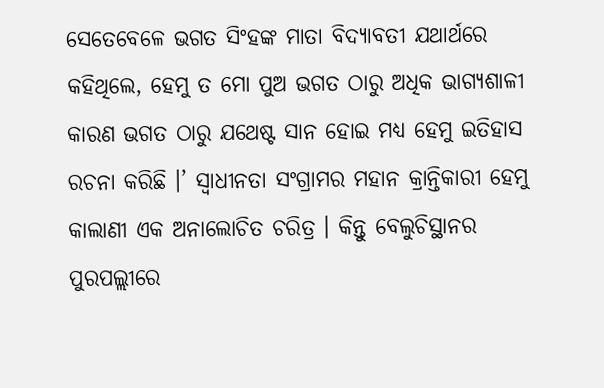ସେତେବେଳେ ଭଗତ ସିଂହଙ୍କ ମାତା ବିଦ୍ୟାବତୀ ଯଥାର୍ଥରେ କହିଥିଲେ, ହେମୁ ତ ମୋ ପୁଅ ଭଗତ ଠାରୁ ଅଧିକ ଭାଗ୍ୟଶାଳୀ କାରଣ ଭଗତ ଠାରୁ ଯଥେଷ୍ଟ ସାନ ହୋଇ ମଧ୍ୟ ହେମୁ ଇତିହାସ ରଚନା କରିଛି ।’ ସ୍ୱାଧୀନତା ସଂଗ୍ରାମର ମହାନ କ୍ରାନ୍ତିକାରୀ ହେମୁ କାଲାଣୀ ଏକ ଅନାଲୋଚିତ ଚରିତ୍ର । କିନ୍ତୁ ବେଲୁଚିସ୍ଥାନର ପୁରପଲ୍ଲୀରେ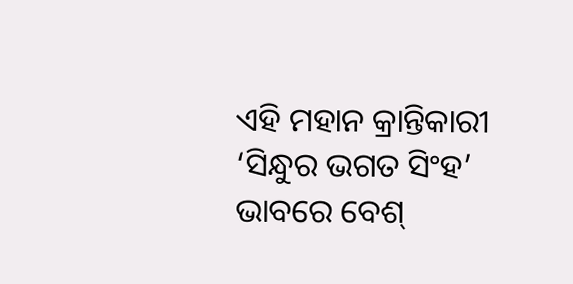ଏହି ମହାନ କ୍ରାନ୍ତିକାରୀ ‘ସିନ୍ଧୁର ଭଗତ ସିଂହ’ ଭାବରେ ବେଶ୍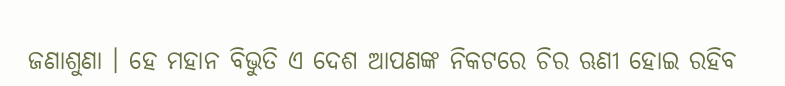ଜଣାଶୁଣା । ହେ ମହାନ ବିଭୁତି ଏ ଦେଶ ଆପଣଙ୍କ ନିକଟରେ ଚିର ଋଣୀ ହୋଇ ରହିବ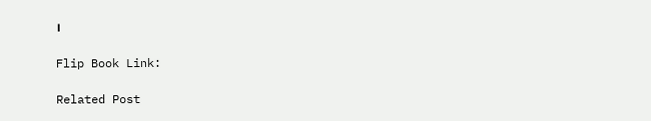।

Flip Book Link:

Related Post